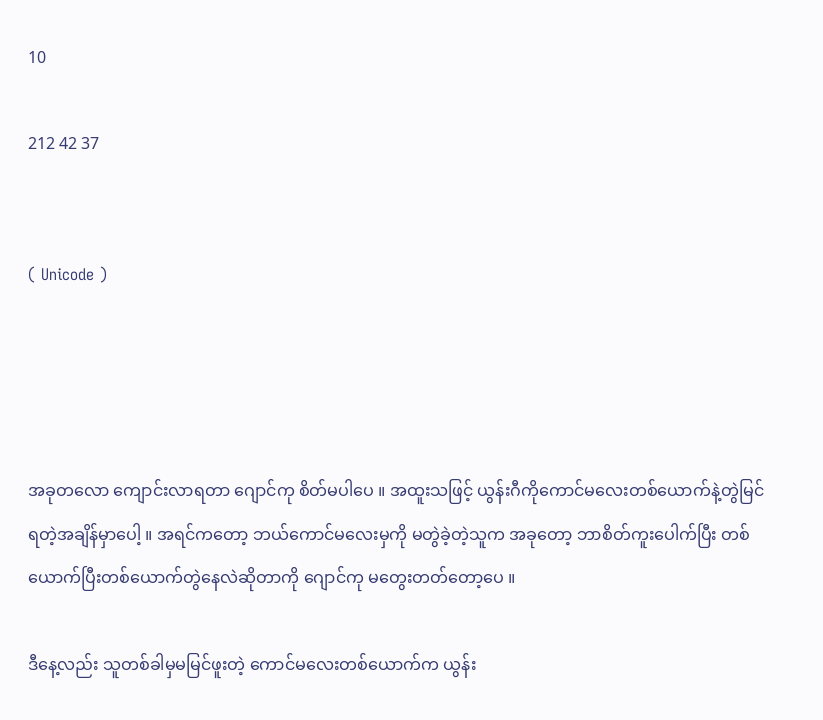10

212 42 37


( Unicode )




အခုတလော ကျောင်းလာရတာ ဂျောင်ကု စိတ်မပါပေ ။ အထူးသဖြင့် ယွန်းဂီကိုကောင်မလေးတစ်ယောက်နဲ့တွဲမြင်ရတဲ့အချိန်မှာပေါ့ ။ အရင်ကတော့ ဘယ်ကောင်မလေးမှကို မတွဲခဲ့တဲ့သူက အခုတော့ ဘာစိတ်ကူးပေါက်ပြီး တစ်ယောက်ပြီးတစ်ယောက်တွဲနေလဲဆိုတာကို ဂျောင်ကု မတွေးတတ်တော့ပေ ။

ဒီနေ့လည်း သူတစ်ခါမှမမြင်ဖူးတဲ့ ကောင်မလေးတစ်ယောက်က ယွန်း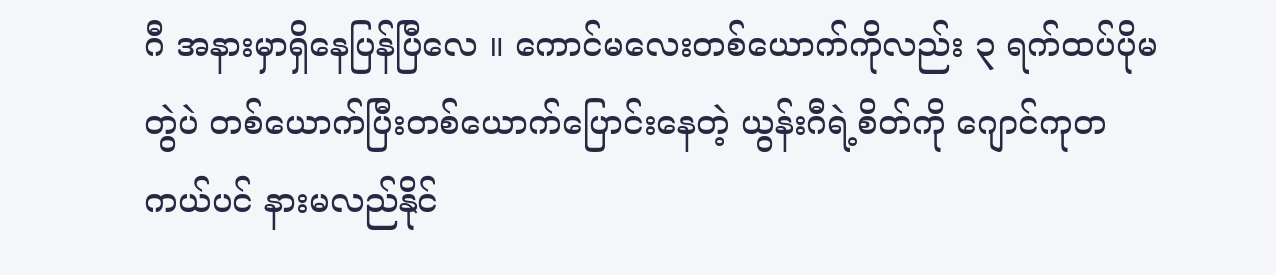ဂီ အနားမှာရှိနေပြန်ပြီလေ ။ ကောင်မလေးတစ်ယောက်ကိုလည်း ၃ ရက်ထပ်ပိုမတွဲပဲ တစ်ယောက်ပြီးတစ်ယောက်ပြောင်းနေတဲ့ ယွန်းဂီရဲ့စိတ်ကို ဂျောင်ကုတကယ်ပင် နားမလည်နိုင်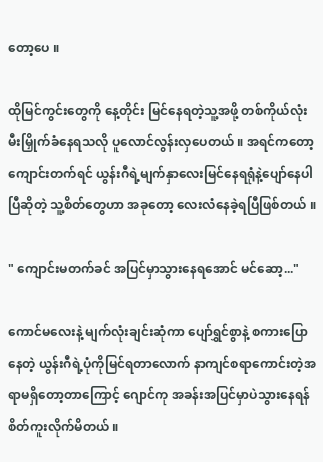တော့ပေ ။

ထိုမြင်ကွင်းတွေကို နေ့တိုင်း မြင်နေရတဲ့သူ့အဖို့ တစ်ကိုယ်လုံး မီးမြှိုက်ခံနေရသလို ပူလောင်လွန်းလှပေတယ် ။ အရင်ကတော့ ကျောင်းတက်ရင် ယွန်းဂီရဲ့မျက်နှာလေးမြင်နေရရုံနဲ့ပျော်နေပါပြီဆိုတဲ့ သူ့စိတ်တွေဟာ အခုတော့ လေးလံနေခဲ့ရပြီဖြစ်တယ် ။

" ကျောင်းမတက်ခင် အပြင်မှာသွားနေရအောင် မင်ဆော့..."

ကောင်မလေးနဲ့ မျက်လုံးချင်းဆုံကာ ပျော်ရွှင်စွာနဲ့ စကားပြောနေတဲ့ ယွန်းဂီရဲ့ပုံကိုမြင်ရတာလောက် နာကျင်စရာကောင်းတဲ့အရာမရှိတော့တာကြောင့် ဂျောင်ကု အခန်းအပြင်မှာပဲသွားနေရန် စိတ်ကူးလိုက်မိတယ် ။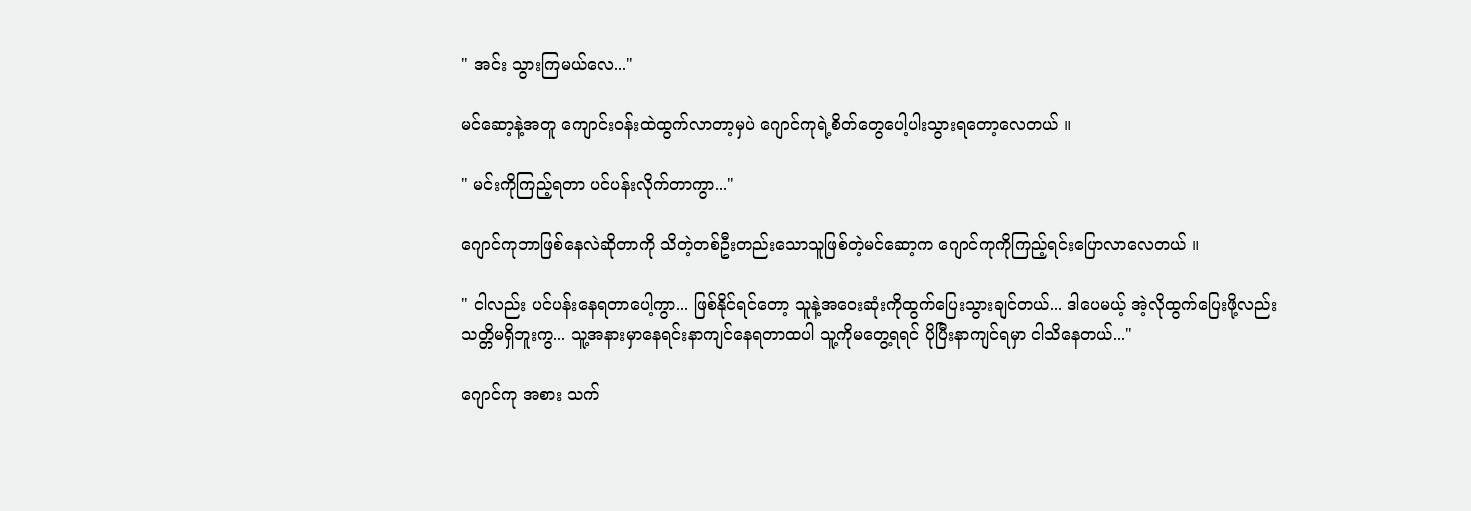" အင်း သွားကြမယ်လေ..."

မင်ဆော့နဲ့အတူ ကျောင်းဝန်းထဲထွက်လာတာ့မှပဲ ဂျောင်ကုရဲ့စိတ်တွေပေါ့ပါးသွားရတော့လေတယ် ။

" မင်းကိုကြည့်ရတာ ပင်ပန်းလိုက်တာကွာ..."

ဂျောင်ကုဘာဖြစ်နေလဲဆိုတာကို သိတဲ့တစ်ဦးတည်းသောသူဖြစ်တဲ့မင်ဆော့က ဂျောင်ကုကိုကြည့်ရင်းပြောလာလေတယ် ။

" ငါလည်း ပင်ပန်းနေရတာပေါ့ကွာ... ဖြစ်နိုင်ရင်တော့ သူနဲ့အဝေးဆုံးကိုထွက်ပြေးသွားချင်တယ်... ဒါပေမယ့် အဲ့လိုထွက်ပြေးဖို့လည်း သတ္တိမရှိဘူးကွ... သူ့အနားမှာနေရင်းနာကျင်နေရတာထပါ သူ့ကိုမတွေ့ရရင် ပိုပြီးနာကျင်ရမှာ ငါသိနေတယ်..."

ဂျောင်ကု အစား သက်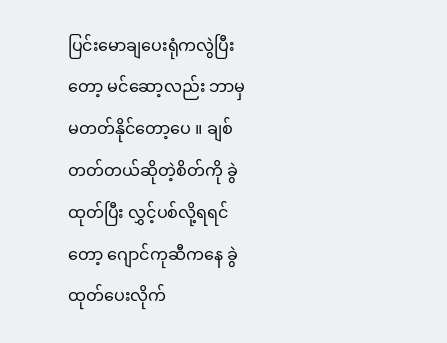ပြင်းမောချပေးရုံကလွဲပြီးတော့ မင်ဆော့လည်း ဘာမှမတတ်နိုင်တော့ပေ ။ ချစ်တတ်တယ်ဆိုတဲ့စိတ်ကို ခွဲထုတ်ပြီး လွှင့်ပစ်လို့ရရင်တော့ ဂျောင်ကုဆီကနေ ခွဲထုတ်ပေးလိုက်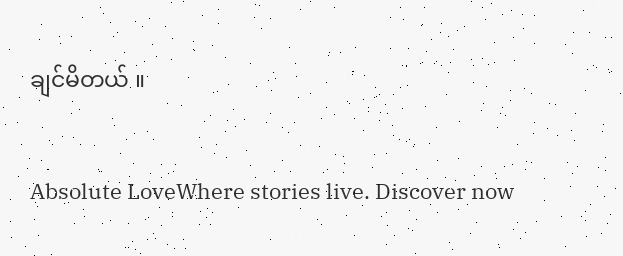ချင်မိတယ် ။

Absolute LoveWhere stories live. Discover now